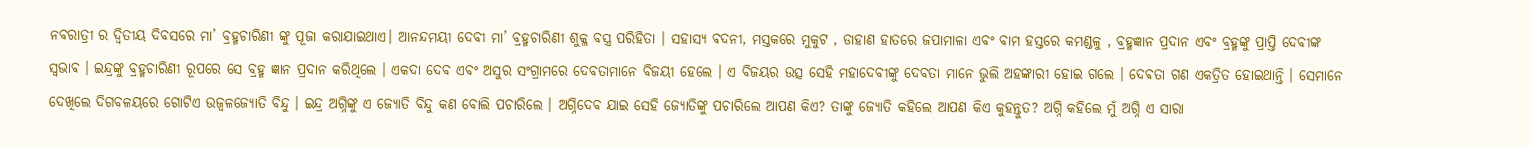ନବରାତ୍ରୀ ର ଦ୍ଵିତୀୟ ଦିବସରେ ମା’ ବ୍ରହ୍ମଚାରିଣୀ ଙ୍କୁ ପୂଜା କରାଯାଇଥାଏ। ଆନନ୍ଦମୟୀ ଦେବୀ ମା’ ବ୍ରହ୍ମଚାରିଣୀ ଶୁକ୍ଳ ବସ୍ତ୍ର ପରିହିତା । ସହାସ୍ୟ ଵଦନୀ, ମସ୍ତକରେ ମୁକୁଟ , ଡାହାଣ ହାତରେ ଜପାମାଳା ଏବଂ ବାମ ହସ୍ତରେ କମଣ୍ଡଳୁ , ବ୍ରହ୍ମଜ୍ଞାନ ପ୍ରଦାନ ଏବଂ ବ୍ରହ୍ମଙ୍କୁ ପ୍ରାପ୍ତି ଦେବୀଙ୍କ ସ୍ଵଭାଵ । ଇନ୍ଦ୍ରଙ୍କୁ ବ୍ରହ୍ମଚାରିଣୀ ରୂପରେ ସେ ବ୍ରହ୍ମ ଜ୍ଞାନ ପ୍ରଦାନ କରିଥିଲେ । ଏକଦା ଦେବ ଏବଂ ଅସୁର ସଂଗ୍ରାମରେ ଦେବତାମାନେ ବିଜୟୀ ହେଲେ । ଏ ବିଜୟର ଉତ୍ସ ସେହି ମହାଦେବୀଙ୍କୁ ଦେବତା ମାନେ ଭୁଲି ଅହଙ୍କାରୀ ହୋଇ ଗଲେ । ଦେଵତା ଗଣ ଏକତ୍ରିତ ହୋଇଥାନ୍ତି । ସେମାନେ ଦେଖିଲେ ଦିଗବଳୟରେ ଗୋଟିଏ ଉଜ୍ୱଳଜ୍ୟୋତି ବିନ୍ଦୁ । ଇନ୍ଦ୍ର ଅଗ୍ନିଙ୍କୁ ଏ ଜ୍ୟୋତି ବିନ୍ଦୁ କଣ ବୋଲି ପଚାରିଲେ । ଅଗ୍ନିଦେବ ଯାଇ ସେହି ଜ୍ୟୋତିଙ୍କୁ ପଚାରିଲେ ଆପଣ କିଏ? ତାଙ୍କୁ ଜ୍ୟୋତି କହିଲେ ଆପଣ କିଏ କୁହନ୍ତୁତ? ଅଗ୍ନି କହିଲେ ମୁଁ ଅଗ୍ନି ଏ ସାରା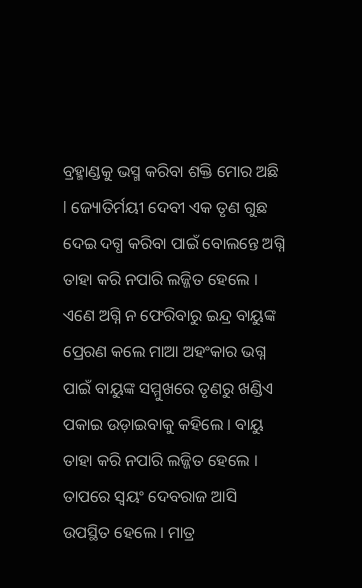ବ୍ରହ୍ମାଣ୍ଡକୁ ଭସ୍ମ କରିବା ଶକ୍ତି ମୋର ଅଛି l ଜ୍ୟୋତିର୍ମୟୀ ଦେବୀ ଏକ ତୃଣ ଗୁଛ ଦେଇ ଦଗ୍ଧ କରିବା ପାଇଁ ବୋଲନ୍ତେ ଅଗ୍ନି ତାହା କରି ନପାରି ଲଜ୍ଜିତ ହେଲେ । ଏଣେ ଅଗ୍ନି ନ ଫେରିବାରୁ ଇନ୍ଦ୍ର ବାୟୁଙ୍କ ପ୍ରେରଣ କଲେ ମାଆ ଅହଂକାର ଭଗ୍ନ ପାଇଁ ବାୟୁଙ୍କ ସମ୍ମୁଖରେ ତୃଣରୁ ଖଣ୍ଡିଏ ପକାଇ ଉଡ଼ାଇବାକୁ କହିଲେ । ବାୟୁ ତାହା କରି ନପାରି ଲଜ୍ଜିତ ହେଲେ । ତାପରେ ସ୍ୱୟଂ ଦେବରାଜ ଆସି ଉପସ୍ଥିତ ହେଲେ । ମାତ୍ର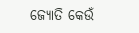ଜ୍ୟୋତି କେଉଁ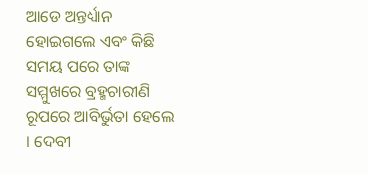ଆଡେ ଅନ୍ତର୍ଧ୍ୟାନ ହୋଇଗଲେ ଏବଂ କିଛି ସମୟ ପରେ ତାଙ୍କ ସମ୍ମୁଖରେ ବ୍ରହ୍ମଚାରୀଣି ରୂପରେ ଆବିର୍ଭୁତା ହେଲେ । ଦେବୀ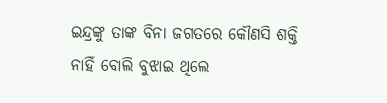ଇନ୍ଦ୍ରଙ୍କୁ ତାଙ୍କ ବିନା ଜଗତରେ କୌଣସି ଶକ୍ତି ନାହିଁ ବୋଲି ବୁଝାଇ ଥିଲେ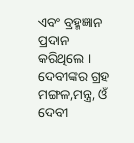ଏବଂ ବ୍ରହ୍ମଜ୍ଞାନ ପ୍ରଦାନ କରିଥିଲେ । ଦେବୀଙ୍କର ଗ୍ରହ ମଙ୍ଗଳ,ମନ୍ତ୍ର, ଓଁ ଦେବୀ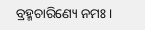ବ୍ରହ୍ମଚାରିଣ୍ୟେ ନମଃ ।